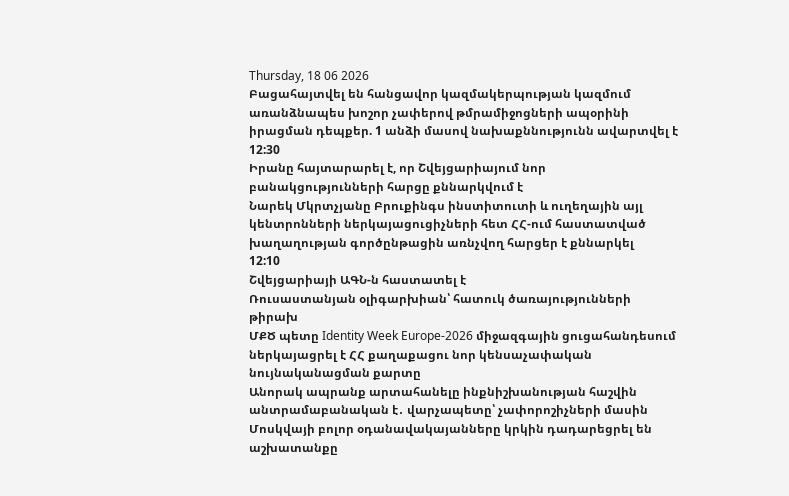Thursday, 18 06 2026
Բացահայտվել են հանցավոր կազմակերպության կազմում առանձնապես խոշոր չափերով թմրամիջոցների ապօրինի իրացման դեպքեր. 1 անձի մասով նախաքննությունն ավարտվել է
12:30
Իրանը հայտարարել է, որ Շվեյցարիայում նոր բանակցությունների հարցը քննարկվում է
Նարեկ Մկրտչյանը Բրուքինգս ինստիտուտի և ուղեղային այլ կենտրոնների ներկայացուցիչների հետ ՀՀ-ում հաստատված խաղաղության գործընթացին առնչվող հարցեր է քննարկել
12:10
Շվեյցարիայի ԱԳՆ-ն հաստատել է
Ռուսաստանյան օլիգարխիան՝ հատուկ ծառայությունների թիրախ
ՄՔԾ պետը Identity Week Europe-2026 միջազգային ցուցահանդեսում ներկայացրել է ՀՀ քաղաքացու նոր կենսաչափական նույնականացման քարտը
Անորակ ապրանք արտահանելը ինքնիշխանության հաշվին անտրամաբանական է․ վարչապետը՝ չափորոշիչների մասին
Մոսկվայի բոլոր օդանավակայանները կրկին դադարեցրել են աշխատանքը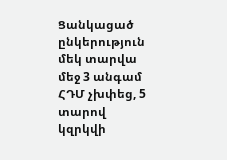Ցանկացած ընկերություն մեկ տարվա մեջ 3 անգամ ՀԴՄ չխփեց, 5 տարով կզրկվի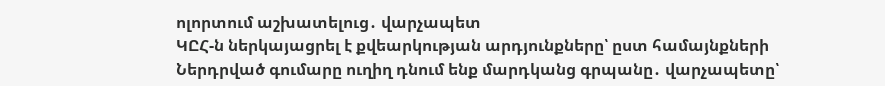ոլորտում աշխատելուց․ վարչապետ
ԿԸՀ-ն ներկայացրել է քվեարկության արդյունքները՝ ըստ համայնքների
Ներդրված գումարը ուղիղ դնում ենք մարդկանց գրպանը․ վարչապետը՝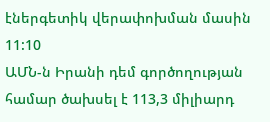էներգետիկ վերափոխման մասին
11:10
ԱՄՆ-ն Իրանի դեմ գործողության համար ծախսել է 113,3 միլիարդ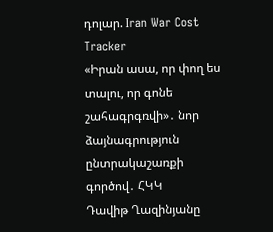դոլար. Iran War Cost Tracker
«Իրան ասա, որ փող ես տալու, որ գոնե շահագրգռվի»․ նոր ձայնագրություն ընտրակաշառքի գործով․ ՀԿԿ
Դավիթ Ղազինյանը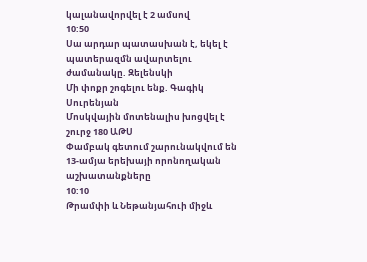կալանավորվել է 2 ամսով
10:50
Սա արդար պատասխան է, եկել է պատերազմն ավարտելու ժամանակը. Զելենսկի
Մի փոքր շոգելու ենք. Գագիկ Սուրենյան
Մոսկվային մոտենալիս խոցվել է շուրջ 180 ԱԹՍ
Փամբակ գետում շարունակվում են 13-ամյա երեխայի որոնողական աշխատանքները
10:10
Թրամփի և Նեթանյահուի միջև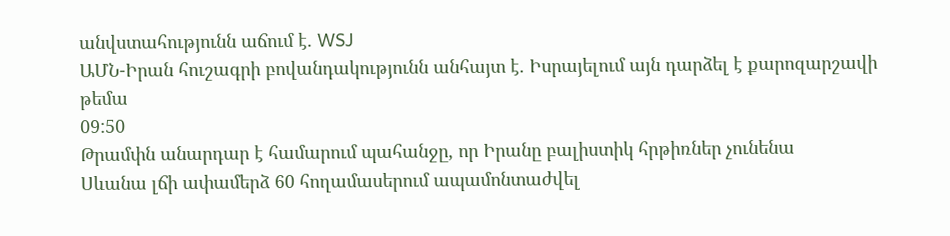անվստահությունն աճում է. WSJ
ԱՄՆ-Իրան հուշագրի բովանդակությունն անհայտ է. Իսրայելում այն դարձել է քարոզարշավի թեմա
09:50
Թրամփն անարդար է համարում պահանջը, որ Իրանը բալիստիկ հրթիռներ չունենա
Սևանա լճի ափամերձ 60 հողամասերում ապամոնտաժվել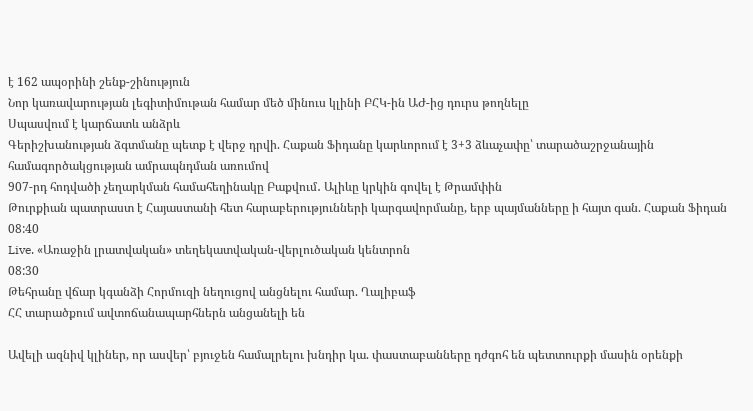է 162 ապօրինի շենք-շինություն
Նոր կառավարության լեգիտիմութան համար մեծ մինուս կլինի ԲՀԿ-ին ԱԺ-ից դուրս թողնելը
Սպասվում է կարճատև անձրև
Գերիշխանության ձգտմանը պետք է վերջ դրվի. Հաքան Ֆիդանը կարևորում է 3+3 ձևաչափը՝ տարածաշրջանային համագործակցության ամրապնդման առումով
907-րդ հոդվածի չեղարկման համահեղինակը Բաքվում․ Ալիևը կրկին գովել է Թրամփին
Թուրքիան պատրաստ է Հայաստանի հետ հարաբերությունների կարգավորմանը, երբ պայմանները ի հայտ գան. Հաքան Ֆիդան
08:40
Live. «Առաջին լրատվական» տեղեկատվական-վերլուծական կենտրոն
08:30
Թեհրանը վճար կգանձի Հորմուզի նեղուցով անցնելու համար. Ղալիբաֆ
ՀՀ տարածքում ավտոճանապարհներն անցանելի են

Ավելի ազնիվ կլիներ, որ ասվեր՝ բյուջեն համալրելու խնդիր կա. փաստաբանները դժգոհ են պետտուրքի մասին օրենքի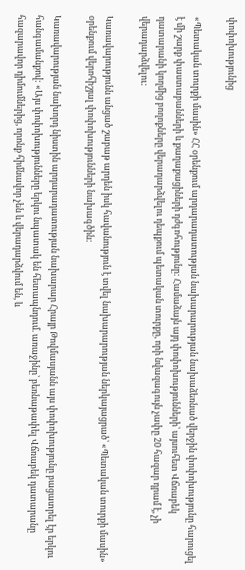փոփոխությունից

«Պետական տուրքի մասին» ՀՀ օրենքում արդարադատության նախարարության նախաձեռնած վերջին փոփոխությունը հարուցել է մի շարք փաստաբանների և քաղաքացիների դժգոհությունը: Համաձայն այդ փոփոխությունների՝ այսուհետ Վճռաբեկ դատարանի կողմից բողոքները վերադարձվելու դեպքում պետական տուրքը, որի նվազագույն չափը 20 հազար դրամ է, չի վերադարձվելու:

Կառավարությունն անցած շաբաթ արդեն իսկ հավանություն է տվել նախարարության ներկայացրած՝ «Պետական տուրքի մասին» օրենքում վերոհիշյալ փոփոխությունների նախագծին:

Կառավարության նախորդ նիստին արդարադատության նախարար Հրայր Թովմասյանն այս փոփոխությունը բացատրել էր երկու հանգամանքով: «Այս փոփոխությունները երկու նպատակ են հետապնդում. առաջինը՝ բեռնաթափել Վճռաբեկ դատարանը հազարավոր դիմումներից, որոնք հիմնավոր չեն և վերադարձվում են, և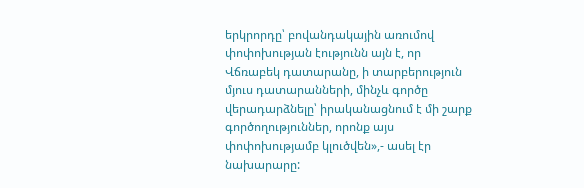երկրորդը՝ բովանդակային առումով փոփոխության էությունն այն է, որ Վճռաբեկ դատարանը, ի տարբերություն մյուս դատարանների, մինչև գործը վերադարձնելը՝ իրականացնում է մի շարք գործողություններ, որոնք այս փոփոխությամբ կլուծվեն»,- ասել էր նախարարը: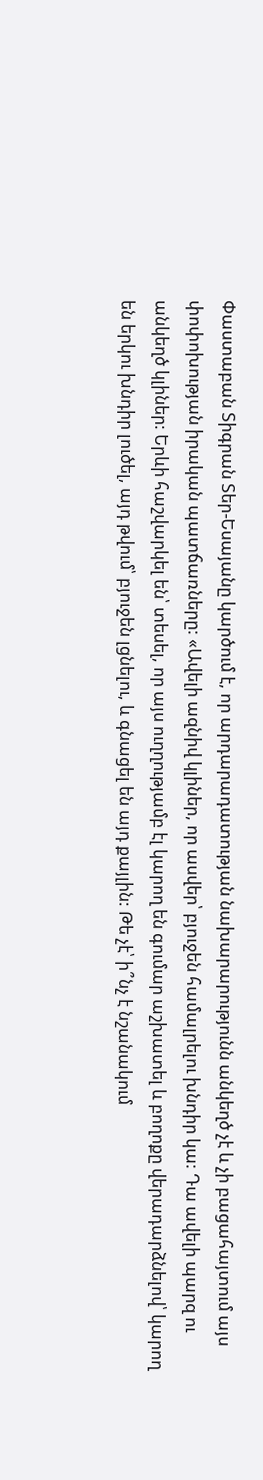Փաստաբան Տիգրան Տեր-Եսայանը կարծում է, որ արդարադատության նախարարությունն անկեղծ չէ և չի բացահայտում այս փոփոխության իրական պատճառները: «Ավելի ազնիվ կլիներ, որ ասվեր՝ բյուջեն համալրելու խնդիր կա: Դա ավելի պարզ ու անկեղծ կլիներ: Երևի հաշվարկել են՝ տեսել, որ այս ուղղությամբ էլ կարող են գումար աշխատել և բողոքը վերադարձնելով՝ կարող են երկու խնդիր լուծել, այդ թվում՝ բյուջեն լցնելու, և գնացել են այդ քայլին: Թե չէ՝ ի՞նչ է նշանակում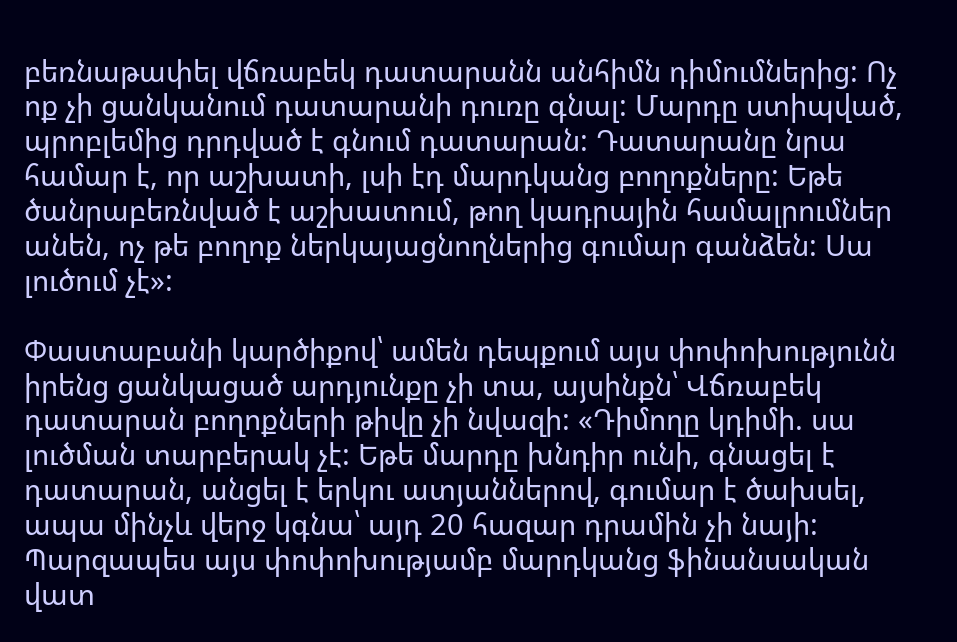բեռնաթափել վճռաբեկ դատարանն անհիմն դիմումներից: Ոչ ոք չի ցանկանում դատարանի դուռը գնալ: Մարդը ստիպված, պրոբլեմից դրդված է գնում դատարան: Դատարանը նրա համար է, որ աշխատի, լսի էդ մարդկանց բողոքները: Եթե ծանրաբեռնված է աշխատում, թող կադրային համալրումներ անեն, ոչ թե բողոք ներկայացնողներից գումար գանձեն: Սա լուծում չէ»:

Փաստաբանի կարծիքով՝ ամեն դեպքում այս փոփոխությունն իրենց ցանկացած արդյունքը չի տա, այսինքն՝ Վճռաբեկ դատարան բողոքների թիվը չի նվազի: «Դիմողը կդիմի. սա լուծման տարբերակ չէ: Եթե մարդը խնդիր ունի, գնացել է դատարան, անցել է երկու ատյաններով, գումար է ծախսել, ապա մինչև վերջ կգնա՝ այդ 20 հազար դրամին չի նայի: Պարզապես այս փոփոխությամբ մարդկանց ֆինանսական վատ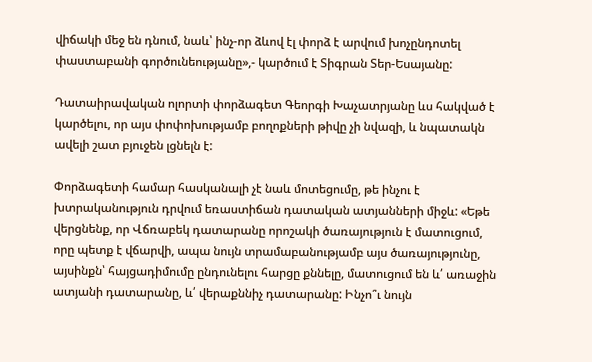վիճակի մեջ են դնում, նաև՝ ինչ-որ ձևով էլ փորձ է արվում խոչընդոտել փաստաբանի գործունեությանը»,- կարծում է Տիգրան Տեր-Եսայանը:

Դատաիրավական ոլորտի փորձագետ Գեորգի Խաչատրյանը ևս հակված է կարծելու, որ այս փոփոխությամբ բողոքների թիվը չի նվազի, և նպատակն ավելի շատ բյուջեն լցնելն է:

Փորձագետի համար հասկանալի չէ նաև մոտեցումը, թե ինչու է խտրականություն դրվում եռաստիճան դատական ատյանների միջև: «Եթե վերցնենք, որ Վճռաբեկ դատարանը որոշակի ծառայություն է մատուցում, որը պետք է վճարվի, ապա նույն տրամաբանությամբ այս ծառայությունը, այսինքն՝ հայցադիմումը ընդունելու հարցը քննելը, մատուցում են և՛ առաջին ատյանի դատարանը, և՛ վերաքննիչ դատարանը: Ինչո՞ւ նույն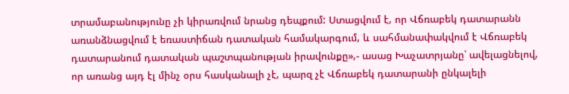տրամաբանությունը չի կիրառվում նրանց դեպքում: Ստացվում է, որ Վճռաբեկ դատարանն առանձնացվում է եռաստիճան դատական համակարգում, և սահմանափակվում է Վճռաբեկ դատարանում դատական պաշտպանության իրավունքը»,- ասաց Խաչատրյանը՝ ավելացնելով, որ առանց այդ էլ մինչ օրս հասկանալի չէ, պարզ չէ Վճռաբեկ դատարանի ընկալելի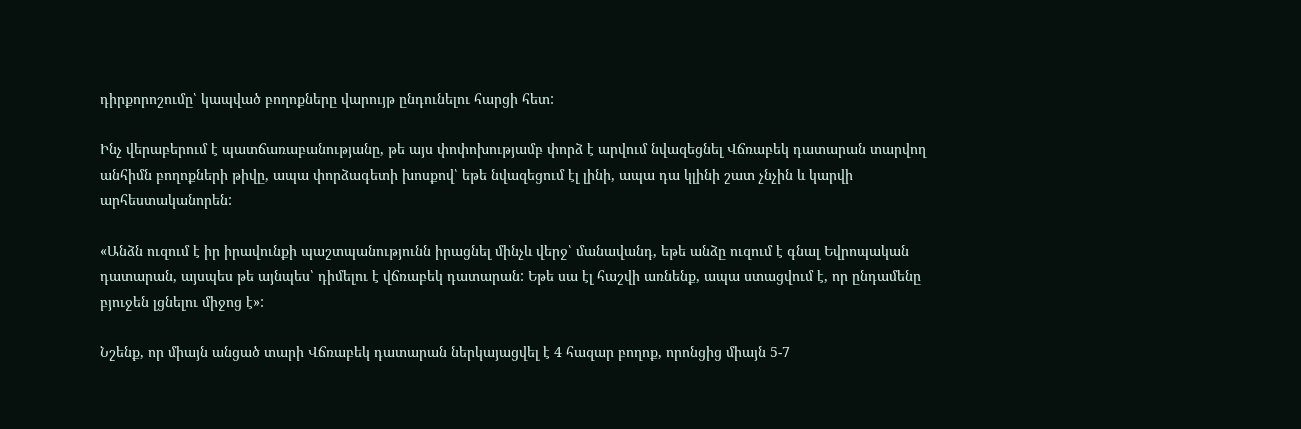դիրքորոշումը՝ կապված բողոքները վարույթ ընդունելու հարցի հետ:

Ինչ վերաբերում է պատճառաբանությանը, թե այս փոփոխությամբ փորձ է արվում նվազեցնել Վճռաբեկ դատարան տարվող անհիմն բողոքների թիվը, ապա փորձագետի խոսքով՝ եթե նվազեցում էլ լինի, ապա դա կլինի շատ չնչին և կարվի արհեստականորեն:

«Անձն ուզում է իր իրավունքի պաշտպանությունն իրացնել մինչև վերջ՝ մանավանդ, եթե անձը ուզում է գնալ Եվրոպական դատարան, այսպես թե այնպես՝ դիմելու է վճռաբեկ դատարան: Եթե սա էլ հաշվի առնենք, ապա ստացվում է, որ ընդամենը բյուջեն լցնելու միջոց է»:

Նշենք, որ միայն անցած տարի Վճռաբեկ դատարան ներկայացվել է 4 հազար բողոք, որոնցից միայն 5-7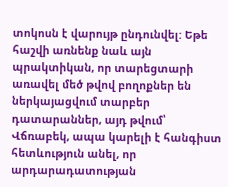տոկոսն է վարույթ ընդունվել: Եթե հաշվի առնենք նաև այն պրակտիկան, որ տարեցտարի առավել մեծ թվով բողոքներ են ներկայացվում տարբեր դատարաններ, այդ թվում՝ Վճռաբեկ, ապա կարելի է հանգիստ հետևություն անել, որ արդարադատության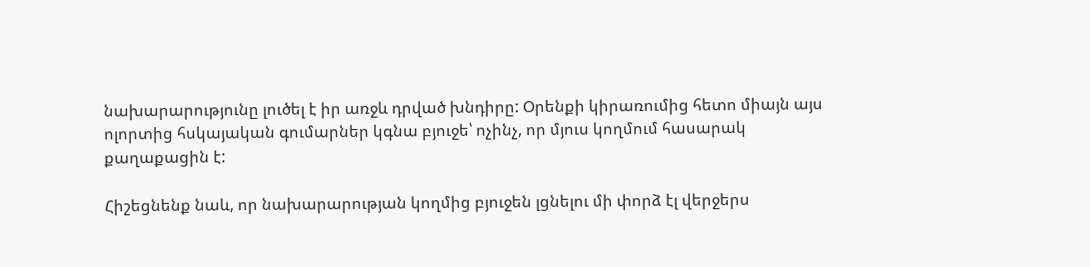նախարարությունը լուծել է իր առջև դրված խնդիրը: Օրենքի կիրառումից հետո միայն այս ոլորտից հսկայական գումարներ կգնա բյուջե՝ ոչինչ, որ մյուս կողմում հասարակ քաղաքացին է:

Հիշեցնենք նաև, որ նախարարության կողմից բյուջեն լցնելու մի փորձ էլ վերջերս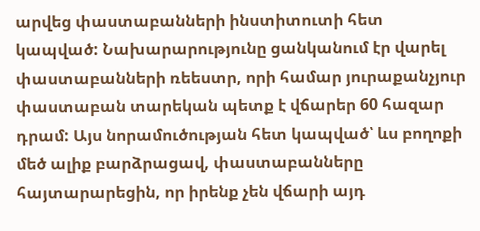արվեց փաստաբանների ինստիտուտի հետ կապված: Նախարարությունը ցանկանում էր վարել փաստաբանների ռեեստր, որի համար յուրաքանչյուր փաստաբան տարեկան պետք է վճարեր 60 հազար դրամ: Այս նորամուծության հետ կապված՝ ևս բողոքի մեծ ալիք բարձրացավ, փաստաբանները հայտարարեցին, որ իրենք չեն վճարի այդ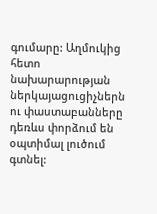գումարը: Աղմուկից հետո նախարարության ներկայացուցիչներն ու փաստաբանները դեռևս փորձում են օպտիմալ լուծում գտնել: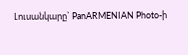Լուսանկարը` PanARMENIAN Photo-ի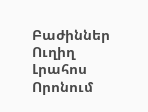Բաժիններ
Ուղիղ
Լրահոս
Որոնում